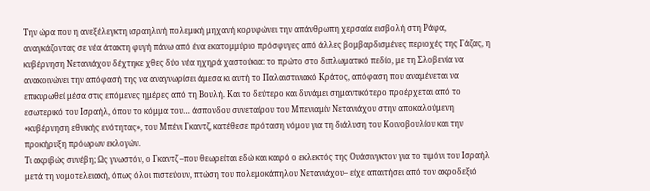Την ώρα που η ανεξέλεγκτη ισραηλινή πολεμική μηχανή κορυφώνει την απάνθρωπη χερσαία εισβολή στη Ράφα, αναγκάζοντας σε νέα άτακτη φυγή πάνω από ένα εκατομμύριο πρόσφυγες από άλλες βομβαρδισμένες περιοχές της Γάζας, η κυβέρνηση Νετανιάχου δέχτηκε χθες δύο νέα ηχηρά χαστούκια: το πρώτο στο διπλωματικό πεδίο, με τη Σλοβενία να ανακοινώνει την απόφασή της να αναγνωρίσει άμεσα κι αυτή το Παλαιστινιακό Κράτος, απόφαση που αναμένεται να επικυρωθεί μέσα στις επόμενες ημέρες από τη Βουλή. Και το δεύτερο και δυνάμει σημαντικότερο προέρχεται από το εσωτερικό του Ισραήλ, όπου το κόμμα του… άσπονδου συνεταίρου του Μπενιαμίν Νετανιάχου στην αποκαλούμενη «κυβέρνηση εθνικής ενότητας», του Μπένι Γκαντζ, κατέθεσε πρόταση νόμου για τη διάλυση του Κοινοβουλίου και την προκήρυξη πρόωρων εκλογών.
Τι ακριβώς συνέβη; Ως γνωστόν, ο Γκαντζ –που θεωρείται εδώ και καιρό ο εκλεκτός της Ουάσινγκτον για το τιμόνι του Ισραήλ μετά τη νομοτελειακή, όπως όλοι πιστεύουν, πτώση του πολεμοκάπηλου Νετανιάχου– είχε απαιτήσει από τον ακροδεξιό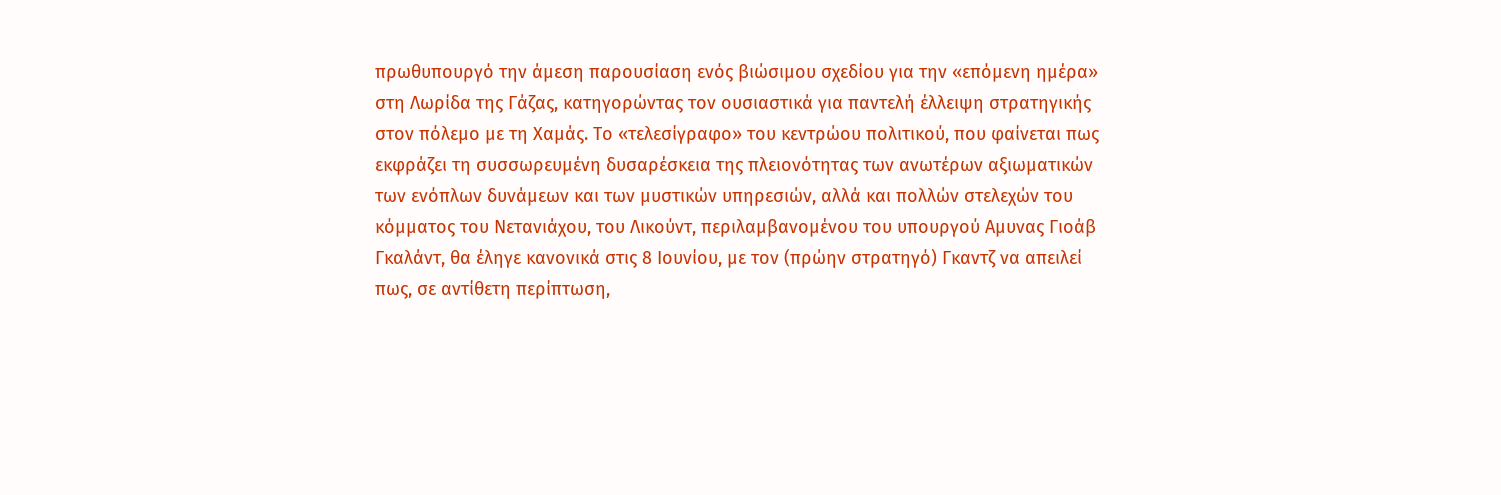πρωθυπουργό την άμεση παρουσίαση ενός βιώσιμου σχεδίου για την «επόμενη ημέρα» στη Λωρίδα της Γάζας, κατηγορώντας τον ουσιαστικά για παντελή έλλειψη στρατηγικής στον πόλεμο με τη Χαμάς. Το «τελεσίγραφο» του κεντρώου πολιτικού, που φαίνεται πως εκφράζει τη συσσωρευμένη δυσαρέσκεια της πλειονότητας των ανωτέρων αξιωματικών των ενόπλων δυνάμεων και των μυστικών υπηρεσιών, αλλά και πολλών στελεχών του κόμματος του Νετανιάχου, του Λικούντ, περιλαμβανομένου του υπουργού Αμυνας Γιοάβ Γκαλάντ, θα έληγε κανονικά στις 8 Ιουνίου, με τον (πρώην στρατηγό) Γκαντζ να απειλεί πως, σε αντίθετη περίπτωση,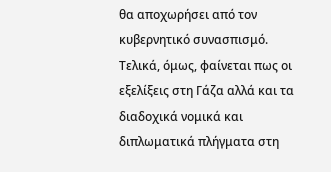θα αποχωρήσει από τον κυβερνητικό συνασπισμό.
Τελικά, όμως, φαίνεται πως οι εξελίξεις στη Γάζα αλλά και τα διαδοχικά νομικά και διπλωματικά πλήγματα στη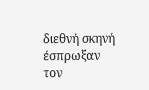διεθνή σκηνή έσπρωξαν τον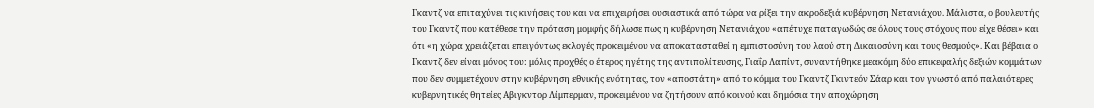Γκαντζ να επιταχύνει τις κινήσεις του και να επιχειρήσει ουσιαστικά από τώρα να ρίξει την ακροδεξιά κυβέρνηση Νετανιάχου. Μάλιστα, ο βουλευτής του Γκαντζ που κατέθεσε την πρόταση μομφής δήλωσε πως η κυβέρνηση Νετανιάχου «απέτυχε παταγωδώς σε όλους τους στόχους που είχε θέσει» και ότι «η χώρα χρειάζεται επειγόντως εκλογές προκειμένου να αποκατασταθεί η εμπιστοσύνη του λαού στη Δικαιοσύνη και τους θεσμούς». Και βέβαια ο Γκαντζ δεν είναι μόνος του: μόλις προχθές ο έτερος ηγέτης της αντιπολίτευσης, Γιαΐρ Λαπίντ, συναντήθηκε μεακόμη δύο επικεφαλής δεξιών κομμάτων που δεν συμμετέχουν στην κυβέρνηση εθνικής ενότητας, τον «αποστάτη» από το κόμμα του Γκαντζ Γκιντεόν Σάαρ και τον γνωστό από παλαιότερες κυβερνητικές θητείες Αβιγκντορ Λίμπερμαν, προκειμένου να ζητήσουν από κοινού και δημόσια την αποχώρηση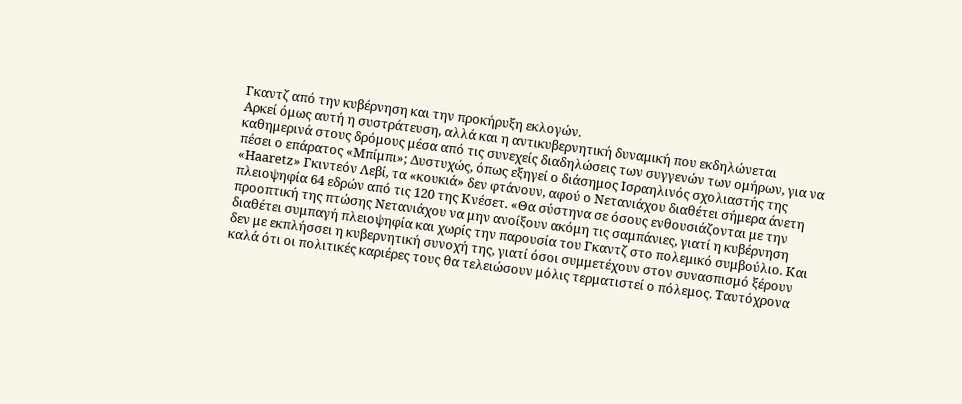Γκαντζ από την κυβέρνηση και την προκήρυξη εκλογών.
Αρκεί όμως αυτή η συστράτευση, αλλά και η αντικυβερνητική δυναμική που εκδηλώνεται καθημερινά στους δρόμους μέσα από τις συνεχείς διαδηλώσεις των συγγενών των ομήρων, για να πέσει ο επάρατος «Μπίμπι»; Δυστυχώς, όπως εξηγεί ο διάσημος Ισραηλινός σχολιαστής της «Haaretz» Γκιντεόν Λεβί, τα «κουκιά» δεν φτάνουν, αφού ο Νετανιάχου διαθέτει σήμερα άνετη πλειοψηφία 64 εδρών από τις 120 της Κνέσετ. «Θα σύστηνα σε όσους ενθουσιάζονται με την προοπτική της πτώσης Νετανιάχου να μην ανοίξουν ακόμη τις σαμπάνιες, γιατί η κυβέρνηση διαθέτει συμπαγή πλειοψηφία και χωρίς την παρουσία του Γκαντζ στο πολεμικό συμβούλιο. Και δεν με εκπλήσσει η κυβερνητική συνοχή της, γιατί όσοι συμμετέχουν στον συνασπισμό ξέρουν καλά ότι οι πολιτικές καριέρες τους θα τελειώσουν μόλις τερματιστεί ο πόλεμος. Ταυτόχρονα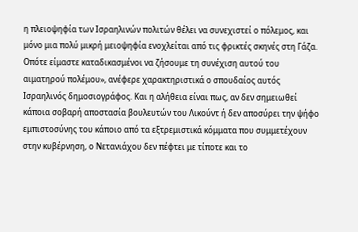η πλειοψηφία των Ισραηλινών πολιτών θέλει να συνεχιστεί ο πόλεμος, και μόνο μια πολύ μικρή μειοψηφία ενοχλείται από τις φρικτές σκηνές στη Γάζα. Οπότε είμαστε καταδικασμένοι να ζήσουμε τη συνέχιση αυτού του αιματηρού πολέμου», ανέφερε χαρακτηριστικά ο σπουδαίος αυτός Ισραηλινός δημοσιογράφος. Και η αλήθεια είναι πως, αν δεν σημειωθεί κάποια σοβαρή αποστασία βουλευτών του Λικούντ ή δεν αποσύρει την ψήφο εμπιστοσύνης του κάποιο από τα εξτρεμιστικά κόμματα που συμμετέχουν στην κυβέρνηση, ο Νετανιάχου δεν πέφτει με τίποτε και το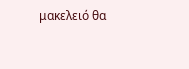μακελειό θα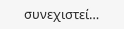συνεχιστεί…